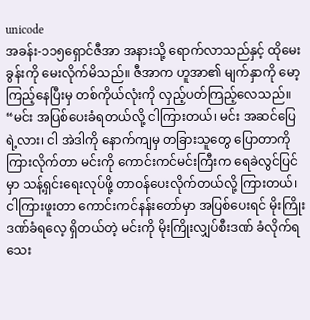unicode
အခန်း-၁၁၅ရှောင်ဇီအာ အနားသို့ ရောက်လာသည်နှင့် ထိုမေးခွန်းကို မေးလိုက်မိသည်။ ဇီအာက ဟူအာ၏ မျက်နှာကို မော့ကြည့်နေပြီးမှ တစ်ကိုယ်လုံးကို လှည့်ပတ်ကြည့်လေသည်။
“မင်း အပြစ်ပေးခံရတယ်လို့ ငါကြားတယ်၊ မင်း အဆင်ပြေရဲ့လား၊ ငါ အဲဒါကို နောက်ကျမှ တခြားသူတွေ ပြောတာကို ကြားလိုက်တာ မင်းကို ကောင်းကင်မင်းကြီးက ရေခဲလွင်ပြင်မှာ သန့်ရှင်းရေးလုပ်ဖို့ တာဝန်ပေးလိုက်တယ်လို့ ကြားတယ်၊ ငါကြားဖူးတာ ကောင်းကင်နန်းတော်မှာ အပြစ်ပေးရင် မိုးကြိုးဒဏ်ခံရလေ့ ရှိတယ်တဲ့ မင်းကို မိုးကြိုးလျှပ်စီးဒဏ် ခံလိုက်ရသေး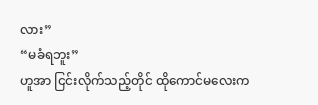လား”
“မခံရဘူး”
ဟူအာ ငြင်းလိုက်သည့်တိုင် ထိုကောင်မလေးက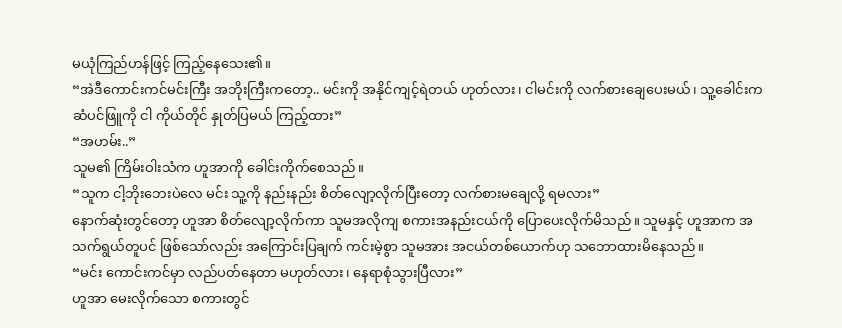မယုံကြည်ဟန်ဖြင့် ကြည့်နေသေး၏။
“အဲဒီကောင်းကင်မင်းကြီး အဘိုးကြီးကတော့.. မင်းကို အနိုင်ကျင့်ရဲတယ် ဟုတ်လား၊ ငါမင်းကို လက်စားချေပေးမယ်၊ သူ့ခေါင်းက ဆံပင်ဖြူကို ငါ ကိုယ်တိုင် နှုတ်ပြမယ် ကြည့်ထား”
“အဟမ်း..”
သူမ၏ ကြိမ်းဝါးသံက ဟူအာကို ခေါင်းကိုက်စေသည်။
“သူက ငါ့ဘိုးဘေးပဲလေ မင်း သူ့ကို နည်းနည်း စိတ်လျော့လိုက်ပြီးတော့ လက်စားမချေလို့ ရမလား”
နောက်ဆုံးတွင်တော့ ဟူအာ စိတ်လျော့လိုက်ကာ သူမအလိုကျ စကားအနည်းငယ်ကို ပြောပေးလိုက်မိသည်။ သူမနှင့် ဟူအာက အသက်ရွယ်တူပင် ဖြစ်သော်လည်း အကြောင်းပြချက် ကင်းမဲ့စွာ သူမအား အငယ်တစ်ယောက်ဟု သဘောထားမိနေသည်။
“မင်း ကောင်းကင်မှာ လည်ပတ်နေတာ မဟုတ်လား၊ နေရာစုံသွားပြီလား”
ဟူအာ မေးလိုက်သော စကားတွင်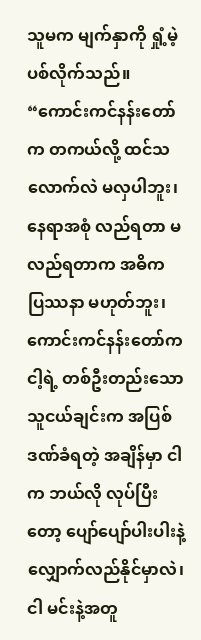သူမက မျက်နှာကို ရှုံ့မဲ့ပစ်လိုက်သည်။
“ကောင်းကင်နန်းတော်က တကယ်လို့ ထင်သလောက်လဲ မလှပါဘူး၊ နေရာအစုံ လည်ရတာ မလည်ရတာက အဓိက ပြဿနာ မဟုတ်ဘူး၊ ကောင်းကင်နန်းတော်က ငါ့ရဲ့ တစ်ဦးတည်းသော သူငယ်ချင်းက အပြစ်ဒဏ်ခံရတဲ့ အချိန်မှာ ငါက ဘယ်လို လုပ်ပြီးတော့ ပျော်ပျော်ပါးပါးနဲ့ လျှောက်လည်နိုင်မှာလဲ၊ ငါ မင်းနဲ့အတူ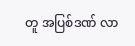တူ အပြစ်ဒဏ် လာ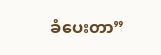ခံပေးတာ”